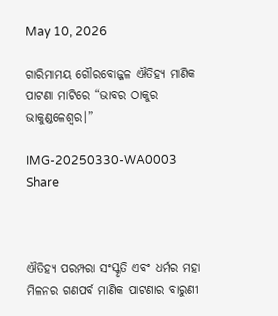May 10, 2026

ଗାରିମାମୟ ଗୌରବୋଜ୍ଜଳ ଐତିହ୍ଯ ମାଣିକ ପାଟଣା ମାଟିରେ “ଭାବର ଠାକୁର ଭାକୁଣ୍ଡଳେଶ୍ବର।”

IMG-20250330-WA0003
Share



ଐତିହ୍ଯ ପରମ୍ପରା ସଂସ୍କୃତି ଏବଂ ଧର୍ମର ମହା ମିଳନର ଗଣପର୍ବ ମାଣିକ ପାଟଣାର ବାରୁଣୀ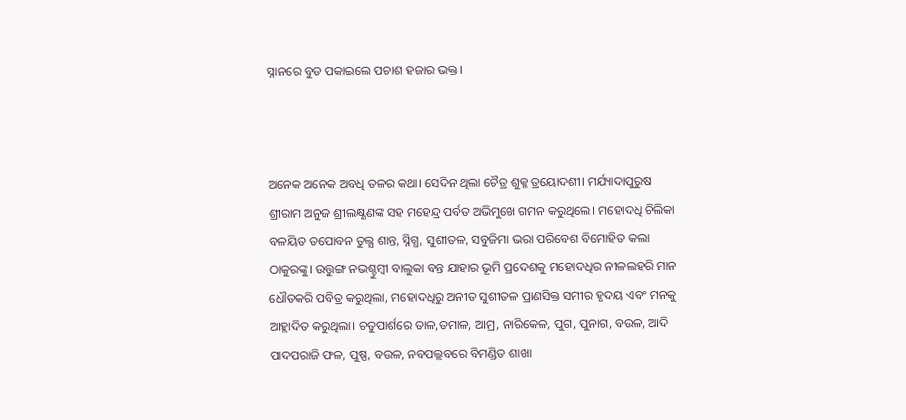ସ୍ନାନରେ ବୁଡ ପକାଇଲେ ପଚାଶ ହଜାର ଭକ୍ତ।



ଅନେକ ଅନେକ ଅବଧି ତଳର କଥା। ସେଦିନ ଥିଲା ଚୈତ୍ର ଶୁକ୍ଳ ତ୍ରୟୋଦଶୀ। ମର୍ଯ୍ୟାଦାପୁରୁଷ ଶ୍ରୀରାମ ଅନୁଜ ଶ୍ରୀଲକ୍ଷ୍ଣଣଙ୍କ ସହ ମହେନ୍ଦ୍ର ପର୍ବତ ଅଭିମୁଖେ ଗମନ କରୁଥିଲେ। ମହୋଦଧି ଚିଲିକା ବଳୟିତ ତପୋବନ ତୁଲ୍ଯ ଶାନ୍ତ, ସ୍ନିଗ୍ଧ, ସୁଶୀତଳ, ସବୁଜିମା ଭରା ପରିବେଶ ବିମୋହିତ କଲା ଠାକୁରଙ୍କୁ। ଉତ୍ତୁଙ୍ଗ ନଭଶ୍ଚୁମ୍ବୀ ବାଲୁକା ବନ୍ତ ଯାହାର ଭୂମି ପ୍ରଦେଶକୁ ମହୋଦଧିର ନୀଳଲହରି ମାନ ଧୌତକରି ପବିତ୍ର କରୁଥିଲା, ମହୋଦଧିରୁ ଅନୀତ ସୁଶୀତଳ ପ୍ରାଣସିକ୍ତ ସମୀର ହୃଦୟ ଏବଂ ମନକୁ ଆହ୍ଲାଦିତ କରୁଥିଲା। ଚତୁପାର୍ଶରେ ତାଳ,ତମାଳ, ଆମ୍ର, ନାରିକେଳ, ପୁଗ, ପୁନାଗ, ବଉଳ, ଆଦି ପାଦପରାଜି ଫଳ, ପୁଷ୍ପ, ବଉଳ, ନବପଲ୍ଲବରେ ବିମଣ୍ଡିତ ଶାଖା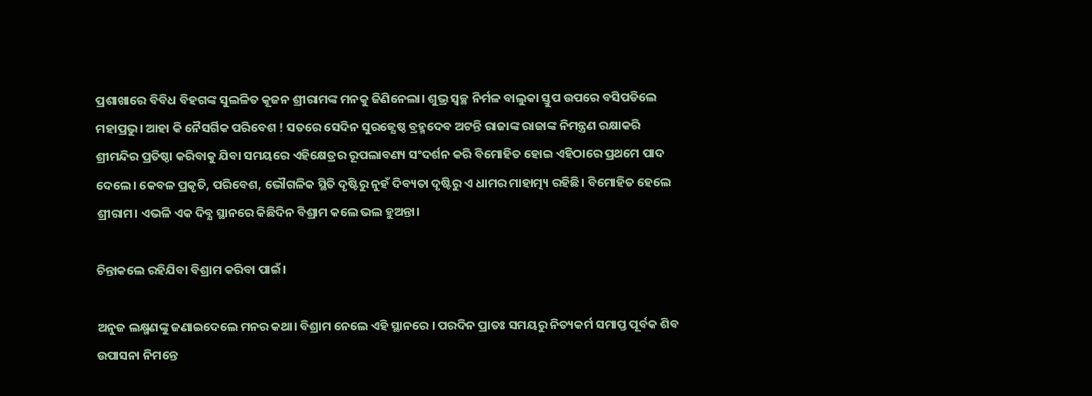ପ୍ରଶାଖାରେ ବିବିଧ ବିହଗଙ୍କ ସୁଲଳିତ କୂଜନ ଶ୍ରୀରାମଙ୍କ ମନକୁ ଜିଣିନେଲା। ଶୁଭ୍ର ସ୍ବଚ୍ଛ ନିର୍ମଳ ବାଲୁକା ସ୍ତୁପ ଉପରେ ବସିପଡିଲେ ମହାପ୍ରଭୁ। ଆହା କି ନୈସର୍ଗିକ ପରିବେଶ ! ସତରେ ସେଦିନ ସୁରଜ୍ଯେଷ୍ଠ ବ୍ରହ୍ମଦେବ ଅଟନ୍ତି ରାଜାଙ୍କ ରାଜାଙ୍କ ନିମନ୍ତ୍ରଣ ରକ୍ଷାକରି ଶ୍ରୀମନ୍ଦିର ପ୍ରତିଷ୍ଠା କରିବାକୁ ଯିବା ସମୟରେ ଏହିକ୍ଷେତ୍ରର ରୂପଲାବଣ୍ୟ ସଂଦର୍ଶନ କରି ବିମୋହିତ ହୋଇ ଏହିଠାରେ ପ୍ରଥମେ ପାଦ ଦେଲେ। କେବଳ ପ୍ରକୃତି, ପରିବେଶ, ଭୌଗଳିକ ସ୍ଥିତି ଦୃଷ୍ଟିରୁ ନୁହଁ ଦିବ୍ୟତା ଦୃଷ୍ଟିରୁ ଏ ଧାମର ମାହାତ୍ମ୍ୟ ରହିଛି। ବିମୋହିତ ହେଲେ ଶ୍ରୀରାମ। ଏଭଳି ଏକ ଦିବ୍ଯ ସ୍ଥାନରେ କିଛିଦିନ ବିଶ୍ରାମ କଲେ ଭଲ ହୁଅନ୍ତା।

ଚିନ୍ତାକଲେ ରହିଯିବା ବିଶ୍ରାମ କରିବା ପାଇଁ।

ଅନୁଜ ଲକ୍ଷ୍ମଣଙ୍କୁ ଜଣାଇଦେଲେ ମନର କଥା। ବିଶ୍ରାମ ନେଲେ ଏହି ସ୍ଥାନରେ । ପରଦିନ ପ୍ରାତଃ ସମୟରୁ ନିତ୍ୟକର୍ମ ସମାପ୍ତ ପୂର୍ବକ ଶିବ ଉପାସନା ନିମନ୍ତେ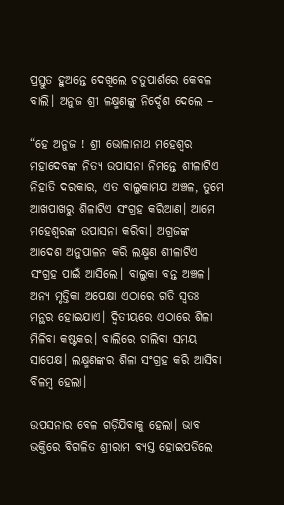ପ୍ରସ୍ତୁତ ହୁଅନ୍ତେ ଦେଖିଲେ ଚତୁପାର୍ଶରେ କେବଳ ବାଲି। ଅନୁଜ ଶ୍ରୀ ଳକ୍ଷ୍ମଣଙ୍କୁ ନିର୍ଦ୍ଦେଶ ଦେଲେ –

“ହେ ଅନୁଜ ! ଶ୍ରୀ ଭୋଳାନାଥ ମହେଶ୍ବର ମହାଦେବଙ୍କ ନିତ୍ଯ ଉପାସନା ନିମନ୍ତେ ଶୀଳାଟିଏ ନିହାତି ଦରକାର, ଏତ ବାଲୁକାମଯ ଅଞ୍ଚଳ, ତୁମେ ଆଖପାଖରୁ ଶିଳାଟିଏ ସଂଗ୍ରହ କରିଆଣ। ଆମେ ମହେଶ୍ବରଙ୍କ ଉପାସନା କରିବା। ଅଗ୍ରଜଙ୍କ ଆଦେଶ ଅନୁପାଳନ କରି ଲକ୍ଷ୍ମଣ ଶୀଳାଟିଏ ସଂଗ୍ରହ ପାଇଁ ଆସିଲେ। ବାଲୁକା ବନ୍ତ ଅଞ୍ଚଳ। ଅନ୍ଯ ମୃତ୍ତିକା ଅପେକ୍ଷା ଏଠାରେ ଗତି ସ୍ବତଃ ମନ୍ଥର ହୋଇଯାଏ। ଦ୍ବିତୀୟରେ ଏଠାରେ ଶିଳା ମିଳିବା କଷ୍ଟକର। ବାଲିରେ ଚାଲିବା ସମୟ ସାପେକ୍ଷ। ଲକ୍ଷ୍ମଣଙ୍କର ଶିଳା ସଂଗ୍ରହ କରି ଆସିବା ବିଳମ୍ବ ହେଲା।

ଉପସନାର ବେଳ ଗଡ଼ିଯିବାକୁ ହେଲା। ଭାବ ଭକ୍ତିରେ ବିଗଳିତ ଶ୍ରୀରାମ ବ୍ଯସ୍ତ ହୋଇପଡିଲେ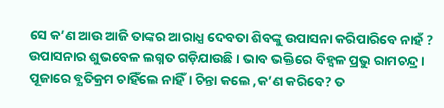ସେ କ’ଣ ଆଉ ଆଜି ତାଙ୍କର ଆରାଧ୍ଯ ଦେବତା ଶିବଙ୍କୁ ଉପାସନା କରିପାରିବେ ନାହଁ ? ଉପାସନାର ଶୁଭବେଳ ଲଗ୍ନତ ଗଡ଼ିଯାଉଛି। ଭାବ ଭକ୍ତିରେ ବିହ୍ବଳ ପ୍ରଭୁ ରାମଚନ୍ଦ୍ର। ପୂଜାରେ ବ୍ଯତିକ୍ରମ ଚାହିଁଲେ ନାହିଁ। ଚିନ୍ତା କଲେ ,କ’ଣ କରିବେ? ତ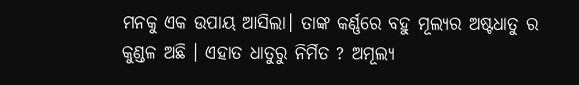ମନକୁ ଏକ ଉପାୟ ଆସିଲା। ତାଙ୍କ କର୍ଣ୍ଣରେ ବହୁ ମୂଲ୍ଯର ଅଷ୍ଟଧାତୁ ର କୁଣ୍ଡଳ ଅଛି । ଏହାତ ଧାତୁରୁ ନିର୍ମିତ ? ଅମୂଲ୍ଯ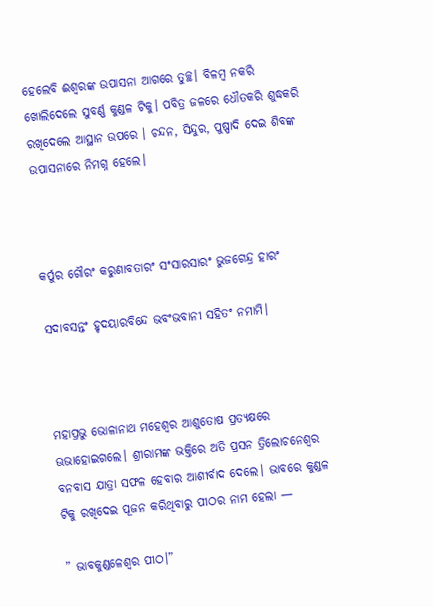ହେଲେବି ଈଶ୍ଵରଙ୍କ ଉପାସନା ଆଗରେ ତୁଚ୍ଛ। ବିଳମ୍ବ ନକରି ଖୋଲିଦେଲେ ସୁବର୍ଣ୍ଣ କୁଣ୍ଡଳ ଟିକୁ। ପବିତ୍ର ଜଳରେ ଧୌତକରି ଶୁଦ୍ଧକରି ରଖିଦେଲେ ଆସ୍ଥାନ ଉପରେ । ଚନ୍ଦନ, ସିନ୍ଦୁର, ପୁଷ୍ପାଦି ଦେଇ ଶିବଙ୍କ ଉପାସନାରେ ନିମଗ୍ନ ହେଲେ।



କର୍ପୁର ଗୌରଂ କରୁଣାବତାରଂ ସଂସାରସାରଂ ଭୁଜଗେନ୍ଦ୍ର ହାରଂ

ସଦାବସନ୍ତଂ ହୃଦୟାରବିନ୍ଦେ ଭବଂଭବାନୀ ସହିତଂ ନମାମି।



ମହାପ୍ରଭୁ ଭୋଳାନାଥ ମହେଶ୍ବର ଆଶୁତୋଷ ପ୍ରତ୍ୟକ୍ଷରେ ଊଭାହୋଇଗଲେ। ଶ୍ରୀରାମଙ୍କ ଭକ୍ତିରେ ଅତି ପ୍ରସନ ତ୍ରିଲୋଚନେଶ୍ୱର ବନବାସ ଯାତ୍ରା ସଫଳ ହେବାର ଆଶୀର୍ବାଦ ଦେଲେ। ଭାବରେ କୁଣ୍ଡଳ ଟିକୁ ରଖିଦେଇ ପୂଜନ କରିଥିବାରୁ ପୀଠର ନାମ ହେଲା —

” ଭାବକୁଣ୍ଡଳେଶ୍ବର ପୀଠ।”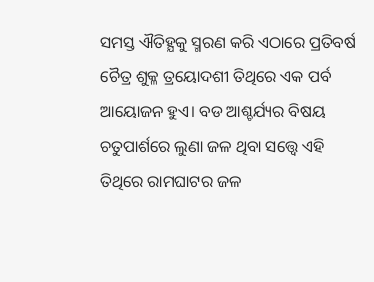ସମସ୍ତ ଐତିହ୍ଯକୁ ସ୍ମରଣ କରି ଏଠାରେ ପ୍ରତିବର୍ଷ ଚୈତ୍ର ଶୁକ୍ଳ ତ୍ରୟୋଦଶୀ ତିଥିରେ ଏକ ପର୍ବ ଆୟୋଜନ ହୁଏ। ବଡ ଆଶ୍ଚର୍ଯ୍ୟର ବିଷୟ ଚତୁପାର୍ଶରେ ଲୁଣା ଜଳ ଥିବା ସତ୍ତ୍ବେ ଏହି ତିଥିରେ ରାମଘାଟର ଜଳ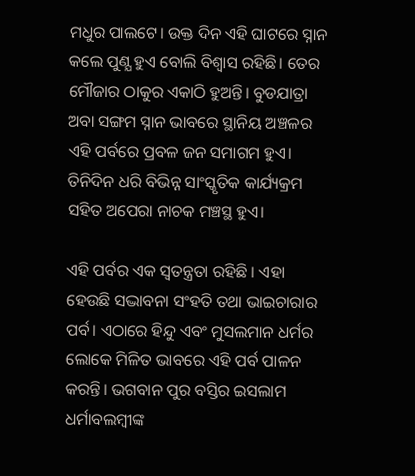ମଧୁର ପାଲଟେ। ଉକ୍ତ ଦିନ ଏହି ଘାଟରେ ସ୍ନାନ କଲେ ପୁଣ୍ଯ ହୁଏ ବୋଲି ବିଶ୍ଵାସ ରହିଛି। ତେର ମୌଜାର ଠାକୁର ଏକାଠି ହୁଅନ୍ତି। ବୁଡଯାତ୍ରା ଅବା ସଙ୍ଗମ ସ୍ନାନ ଭାବରେ ସ୍ଥାନିୟ ଅଞ୍ଚଳର ଏହି ପର୍ବରେ ପ୍ରବଳ ଜନ ସମାଗମ ହୁଏ। ତିନିଦିନ ଧରି ବିଭିନ୍ନ ସାଂସ୍କୃତିକ କାର୍ଯ୍ୟକ୍ରମ ସହିତ ଅପେରା ନାଚକ ମଞ୍ଚସ୍ଥ ହୁଏ।

ଏହି ପର୍ବର ଏକ ସ୍ବତନ୍ତ୍ରତା ରହିଛି । ଏହା ହେଉଛି ସଦ୍ଭାବନା ସଂହତି ତଥା ଭାଇଚାରାର ପର୍ବ। ଏଠାରେ ହିନ୍ଦୁ ଏବଂ ମୁସଲମାନ ଧର୍ମର ଲୋକେ ମିଳିତ ଭାବରେ ଏହି ପର୍ବ ପାଳନ କରନ୍ତି। ଭଗବାନ ପୁର ବସ୍ତିର ଇସଲାମ ଧର୍ମାବଲମ୍ବୀଙ୍କ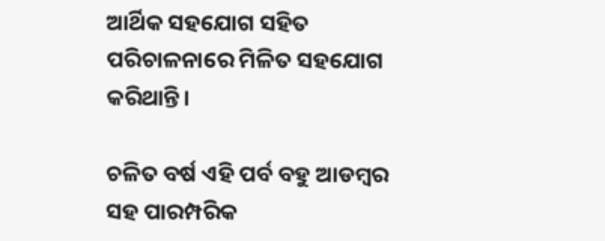ଆର୍ଥିକ ସହଯୋଗ ସହିତ ପରିଚାଳନାରେ ମିଳିତ ସହଯୋଗ କରିଥାନ୍ତି।

ଚଳିତ ବର୍ଷ ଏହି ପର୍ବ ବହୁ ଆଡମ୍ବର ସହ ପାରମ୍ପରିକ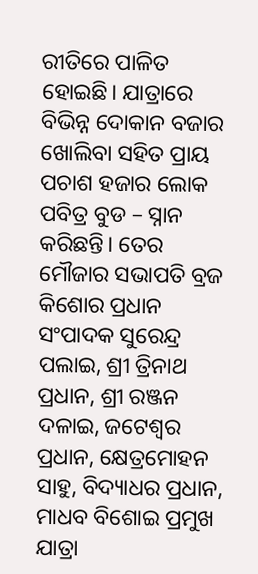ରୀତିରେ ପାଳିତ ହୋଇଛି। ଯାତ୍ରାରେ ବିଭିନ୍ନ ଦୋକାନ ବଜାର ଖୋଲିବା ସହିତ ପ୍ରାୟ ପଚାଶ ହଜାର ଲୋକ ପବିତ୍ର ବୁଡ – ସ୍ନାନ କରିଛନ୍ତି। ତେର ମୌଜାର ସଭାପତି ବ୍ରଜ କିଶୋର ପ୍ରଧାନ ସଂପାଦକ ସୁରେନ୍ଦ୍ର ପଲାଇ, ଶ୍ରୀ ତ୍ରିନାଥ ପ୍ରଧାନ, ଶ୍ରୀ ରଞ୍ଜନ ଦଳାଇ, ଜଟେଶ୍ୱର ପ୍ରଧାନ, କ୍ଷେତ୍ରମୋହନ ସାହୁ, ବିଦ୍ୟାଧର ପ୍ରଧାନ, ମାଧବ ବିଶୋଇ ପ୍ରମୁଖ ଯାତ୍ରା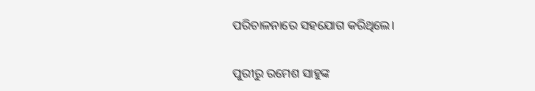ପରିଚାଳନାରେ ସହଯୋଗ କରିଥିଲେ।

ପୁରୀରୁ ରମେଶ ସାହୁଙ୍କ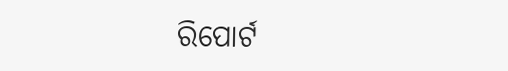ରିପୋର୍ଟ